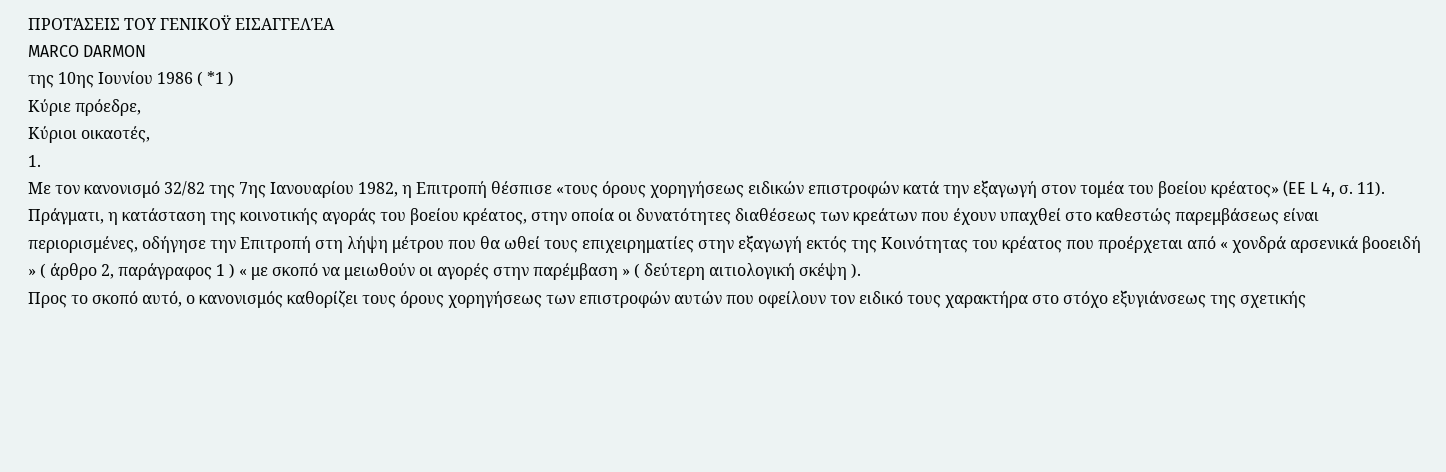ΠΡΟΤΆΣΕΙΣ ΤΟΥ ΓΕΝΙΚΟΫ ΕΙΣΑΓΓΕΛΈΑ
MARCO DARMON
της 10ης Ιουνίου 1986 ( *1 )
Κύριε πρόεδρε,
Κύριοι οικαοτές,
1.
Με τον κανονισμό 32/82 της 7ης Ιανουαρίου 1982, η Επιτροπή θέσπισε «τους όρους χορηγήσεως ειδικών επιστροφών κατά την εξαγωγή στον τομέα του βοείου κρέατος» (EE L 4, σ. 11).
Πράγματι, η κατάσταση της κοινοτικής αγοράς του βοείου κρέατος, στην οποία οι δυνατότητες διαθέσεως των κρεάτων που έχουν υπαχθεί στο καθεστώς παρεμβάσεως είναι περιορισμένες, οδήγησε την Επιτροπή στη λήψη μέτρου που θα ωθεί τους επιχειρηματίες στην εξαγωγή εκτός της Κοινότητας του κρέατος που προέρχεται από « χονδρά αρσενικά βοοειδή » ( άρθρο 2, παράγραφος 1 ) « με σκοπό να μειωθούν οι αγορές στην παρέμβαση » ( δεύτερη αιτιολογική σκέψη ).
Προς το σκοπό αυτό, ο κανονισμός καθορίζει τους όρους χορηγήσεως των επιστροφών αυτών που οφείλουν τον ειδικό τους χαρακτήρα στο στόχο εξυγιάνσεως της σχετικής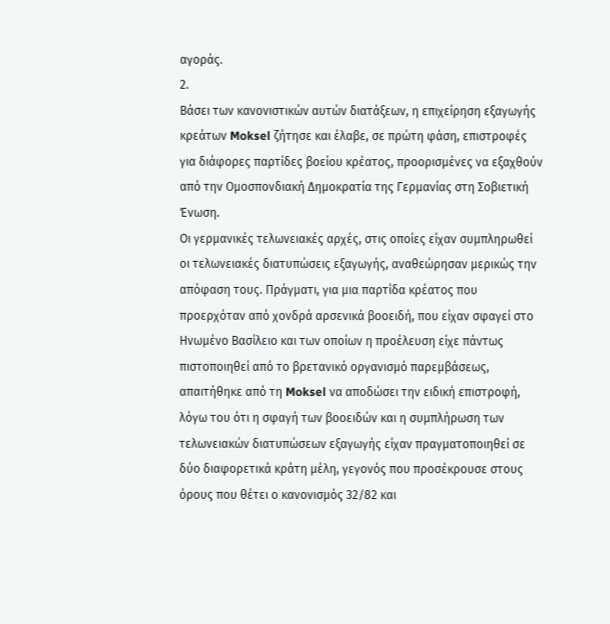αγοράς.
2.
Βάσει των κανονιστικών αυτών διατάξεων, η επιχείρηση εξαγωγής κρεάτων Moksel ζήτησε και έλαβε, σε πρώτη φάση, επιστροφές για διάφορες παρτίδες βοείου κρέατος, προορισμένες να εξαχθούν από την Ομοσπονδιακή Δημοκρατία της Γερμανίας στη Σοβιετική Ένωση.
Οι γερμανικές τελωνειακές αρχές, στις οποίες είχαν συμπληρωθεί οι τελωνειακές διατυπώσεις εξαγωγής, αναθεώρησαν μερικώς την απόφαση τους. Πράγματι, για μια παρτίδα κρέατος που προερχόταν από χονδρά αρσενικά βοοειδή, που είχαν σφαγεί στο Ηνωμένο Βασίλειο και των οποίων η προέλευση είχε πάντως πιστοποιηθεί από το βρετανικό οργανισμό παρεμβάσεως, απαιτήθηκε από τη Moksel να αποδώσει την ειδική επιστροφή, λόγω του ότι η σφαγή των βοοειδών και η συμπλήρωση των τελωνειακών διατυπώσεων εξαγωγής είχαν πραγματοποιηθεί σε δύο διαφορετικά κράτη μέλη, γεγονός που προσέκρουσε στους όρους που θέτει ο κανονισμός 32/82 και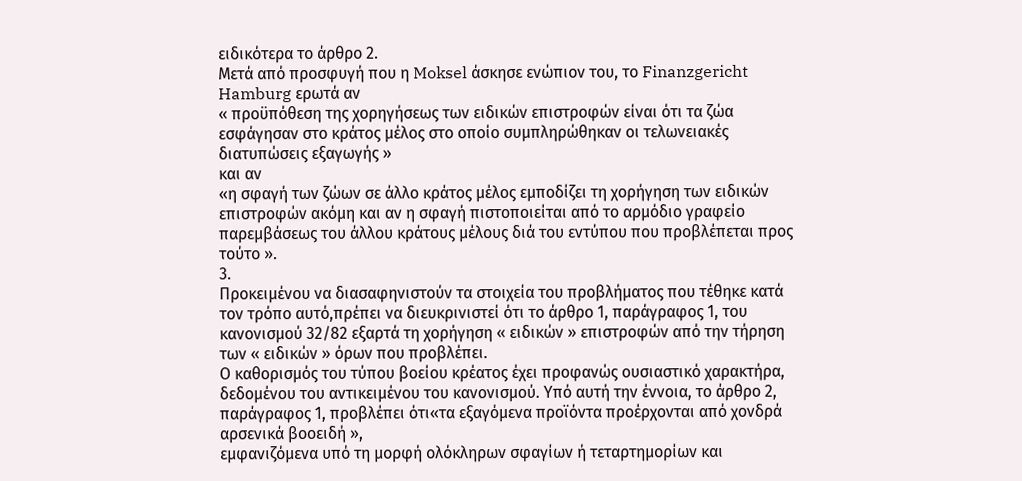ειδικότερα το άρθρο 2.
Μετά από προσφυγή που η Moksel άσκησε ενώπιον του, το Finanzgericht Hamburg ερωτά αν
« προϋπόθεση της χορηγήσεως των ειδικών επιστροφών είναι ότι τα ζώα εσφάγησαν στο κράτος μέλος στο οποίο συμπληρώθηκαν οι τελωνειακές διατυπώσεις εξαγωγής »
και αν
«η σφαγή των ζώων σε άλλο κράτος μέλος εμποδίζει τη χορήγηση των ειδικών επιστροφών ακόμη και αν η σφαγή πιστοποιείται από το αρμόδιο γραφείο παρεμβάσεως του άλλου κράτους μέλους διά του εντύπου που προβλέπεται προς τούτο ».
3.
Προκειμένου να διασαφηνιστούν τα στοιχεία του προβλήματος που τέθηκε κατά τον τρόπο αυτό,πρέπει να διευκρινιστεί ότι το άρθρο 1, παράγραφος 1, του κανονισμού 32/82 εξαρτά τη χορήγηση « ειδικών » επιστροφών από την τήρηση των « ειδικών » όρων που προβλέπει.
Ο καθορισμός του τύπου βοείου κρέατος έχει προφανώς ουσιαστικό χαρακτήρα, δεδομένου του αντικειμένου του κανονισμού. Υπό αυτή την έννοια, το άρθρο 2, παράγραφος 1, προβλέπει ότι«τα εξαγόμενα προϊόντα προέρχονται από χονδρά αρσενικά βοοειδή »,
εμφανιζόμενα υπό τη μορφή ολόκληρων σφαγίων ή τεταρτημορίων και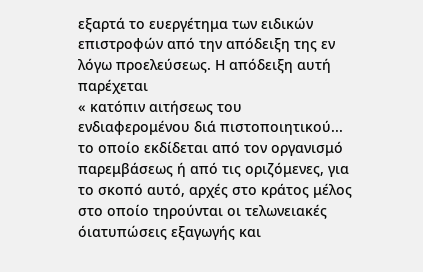εξαρτά το ευεργέτημα των ειδικών επιστροφών από την απόδειξη της εν λόγω προελεύσεως. Η απόδειξη αυτή παρέχεται
« κατόπιν αιτήσεως του ενδιαφερομένου διά πιστοποιητικού... το οποίο εκδίδεται από τον οργανισμό παρεμβάσεως ή από τις οριζόμενες, για το σκοπό αυτό, αρχές στο κράτος μέλος στο οποίο τηρούνται οι τελωνειακές όιατυπώσεις εξαγωγής και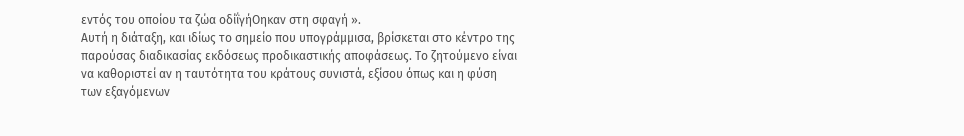εντός του οποίου τα ζώα οδίΐγήΟηκαν στη σφαγή ».
Αυτή η διάταξη, και ιδίως το σημείο που υπογράμμισα, βρίσκεται στο κέντρο της παρούσας διαδικασίας εκδόσεως προδικαστικής αποφάσεως. Το ζητούμενο είναι να καθοριστεί αν η ταυτότητα του κράτους συνιστά, εξίσου όπως και η φύση των εξαγόμενων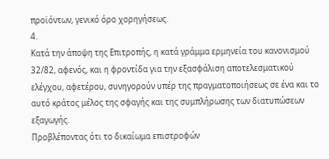προϊόντων, γενικό όρο χορηγήσεως.
4.
Κατά την άποψη της Επιτροπής, η κατά γράμμα ερμηνεία του κανονισμού 32/82, αφενός, και η φροντίδα για την εξασφάλιση αποτελεσματικού ελέγχου, αφετέρου, συνηγορούν υπέρ της πραγματοποιήσεως σε ένα και το αυτό κράτος μέλος της σφαγής και της συμπλήρωσης των διατυπώσεων εξαγωγής.
Προβλέποντας ότι το δικαίωμα επιστροφών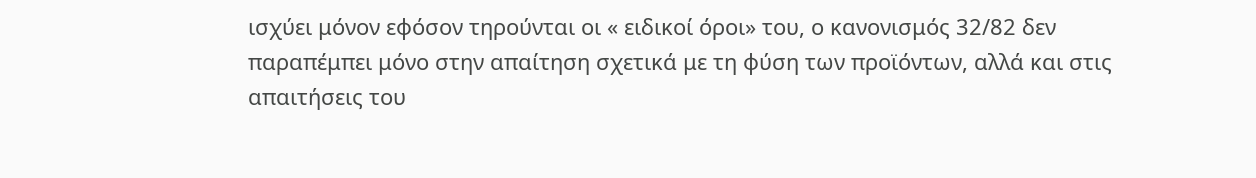ισχύει μόνον εφόσον τηρούνται οι « ειδικοί όροι» του, ο κανονισμός 32/82 δεν παραπέμπει μόνο στην απαίτηση σχετικά με τη φύση των προϊόντων, αλλά και στις απαιτήσεις του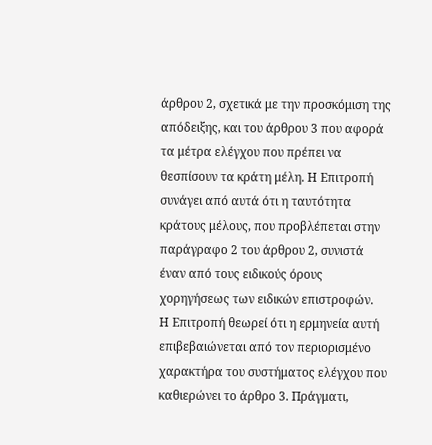άρθρου 2, σχετικά με την προσκόμιση της απόδειξης, και του άρθρου 3 που αφορά τα μέτρα ελέγχου που πρέπει να θεσπίσουν τα κράτη μέλη. Η Επιτροπή συνάγει από αυτά ότι η ταυτότητα κράτους μέλους, που προβλέπεται στην παράγραφο 2 του άρθρου 2, συνιστά έναν από τους ειδικούς όρους χορηγήσεως των ειδικών επιστροφών.
Η Επιτροπή θεωρεί ότι η ερμηνεία αυτή επιβεβαιώνεται από τον περιορισμένο χαρακτήρα του συστήματος ελέγχου που καθιερώνει το άρθρο 3. Πράγματι,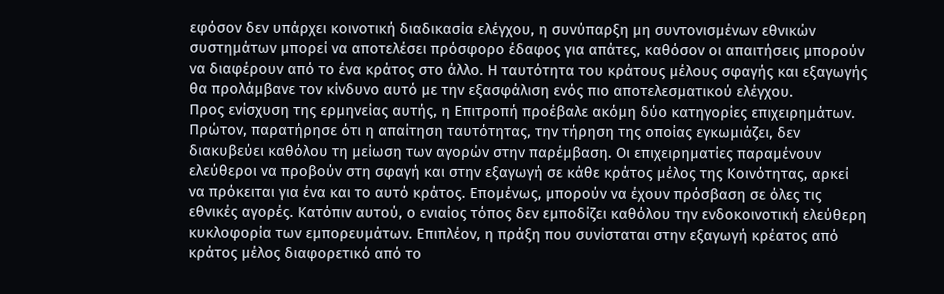εφόσον δεν υπάρχει κοινοτική διαδικασία ελέγχου, η συνύπαρξη μη συντονισμένων εθνικών συστημάτων μπορεί να αποτελέσει πρόσφορο έδαφος για απάτες, καθόσον οι απαιτήσεις μπορούν να διαφέρουν από το ένα κράτος στο άλλο. Η ταυτότητα του κράτους μέλους σφαγής και εξαγωγής θα προλάμβανε τον κίνδυνο αυτό με την εξασφάλιση ενός πιο αποτελεσματικού ελέγχου.
Προς ενίσχυση της ερμηνείας αυτής, η Επιτροπή προέβαλε ακόμη δύο κατηγορίες επιχειρημάτων.
Πρώτον, παρατήρησε ότι η απαίτηση ταυτότητας, την τήρηση της οποίας εγκωμιάζει, δεν διακυβεύει καθόλου τη μείωση των αγορών στην παρέμβαση. Οι επιχειρηματίες παραμένουν ελεύθεροι να προβούν στη σφαγή και στην εξαγωγή σε κάθε κράτος μέλος της Κοινότητας, αρκεί να πρόκειται για ένα και το αυτό κράτος. Επομένως, μπορούν να έχουν πρόσβαση σε όλες τις εθνικές αγορές. Κατόπιν αυτού, ο ενιαίος τόπος δεν εμποδίζει καθόλου την ενδοκοινοτική ελεύθερη κυκλοφορία των εμπορευμάτων. Επιπλέον, η πράξη που συνίσταται στην εξαγωγή κρέατος από κράτος μέλος διαφορετικό από το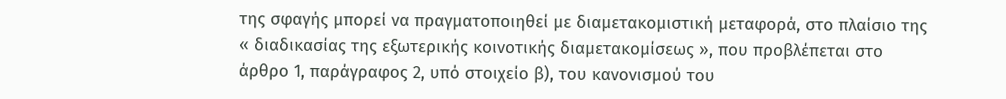της σφαγής μπορεί να πραγματοποιηθεί με διαμετακομιστική μεταφορά, στο πλαίσιο της « διαδικασίας της εξωτερικής κοινοτικής διαμετακομίσεως », που προβλέπεται στο άρθρο 1, παράγραφος 2, υπό στοιχείο β), του κανονισμού του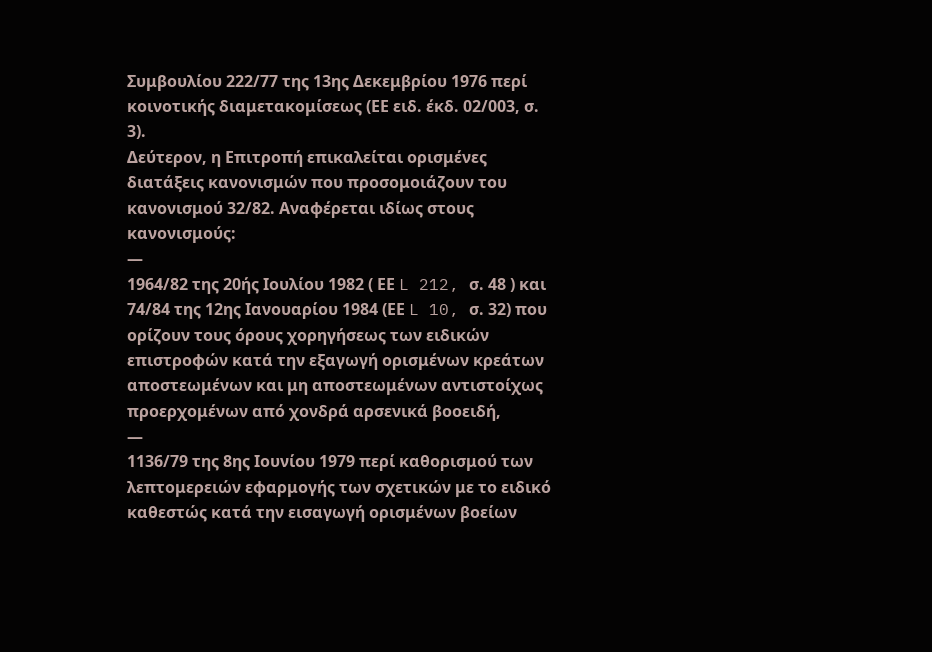Συμβουλίου 222/77 της 13ης Δεκεμβρίου 1976 περί κοινοτικής διαμετακομίσεως (ΕΕ ειδ. έκδ. 02/003, σ. 3).
Δεύτερον, η Επιτροπή επικαλείται ορισμένες διατάξεις κανονισμών που προσομοιάζουν του κανονισμού 32/82. Αναφέρεται ιδίως στους κανονισμούς:
—
1964/82 της 20ής Ιουλίου 1982 ( ΕΕ L 212, σ. 48 ) και 74/84 της 12ης Ιανουαρίου 1984 (ΕΕ L 10, σ. 32) που ορίζουν τους όρους χορηγήσεως των ειδικών επιστροφών κατά την εξαγωγή ορισμένων κρεάτων αποστεωμένων και μη αποστεωμένων αντιστοίχως προερχομένων από χονδρά αρσενικά βοοειδή,
—
1136/79 της 8ης Ιουνίου 1979 περί καθορισμού των λεπτομερειών εφαρμογής των σχετικών με το ειδικό καθεστώς κατά την εισαγωγή ορισμένων βοείων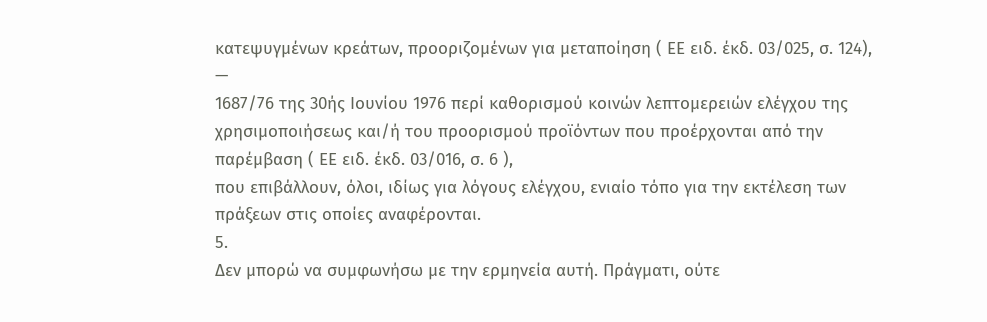κατεψυγμένων κρεάτων, προοριζομένων για μεταποίηση ( ΕΕ ειδ. έκδ. 03/025, σ. 124),
—
1687/76 της 30ής Ιουνίου 1976 περί καθορισμού κοινών λεπτομερειών ελέγχου της χρησιμοποιήσεως και/ή του προορισμού προϊόντων που προέρχονται από την παρέμβαση ( ΕΕ ειδ. έκδ. 03/016, σ. 6 ),
που επιβάλλουν, όλοι, ιδίως για λόγους ελέγχου, ενιαίο τόπο για την εκτέλεση των πράξεων στις οποίες αναφέρονται.
5.
Δεν μπορώ να συμφωνήσω με την ερμηνεία αυτή. Πράγματι, ούτε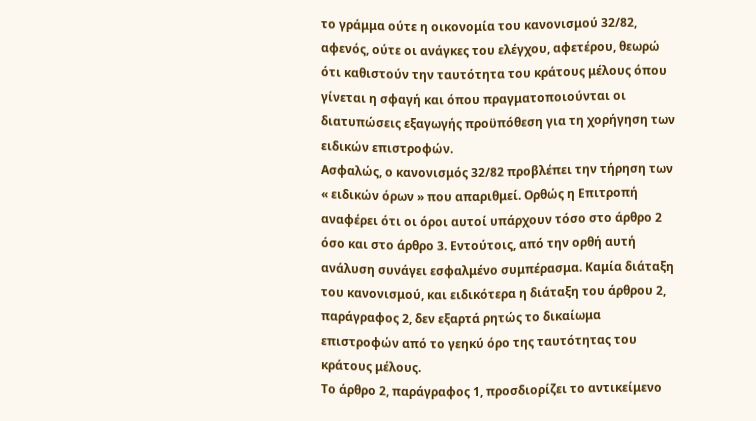το γράμμα ούτε η οικονομία του κανονισμού 32/82, αφενός, ούτε οι ανάγκες του ελέγχου, αφετέρου, θεωρώ ότι καθιστούν την ταυτότητα του κράτους μέλους όπου γίνεται η σφαγή και όπου πραγματοποιούνται οι διατυπώσεις εξαγωγής προϋπόθεση για τη χορήγηση των ειδικών επιστροφών.
Ασφαλώς, ο κανονισμός 32/82 προβλέπει την τήρηση των « ειδικών όρων » που απαριθμεί. Ορθώς η Επιτροπή αναφέρει ότι οι όροι αυτοί υπάρχουν τόσο στο άρθρο 2 όσο και στο άρθρο 3. Εντούτοις, από την ορθή αυτή ανάλυση συνάγει εσφαλμένο συμπέρασμα. Καμία διάταξη του κανονισμού, και ειδικότερα η διάταξη του άρθρου 2, παράγραφος 2, δεν εξαρτά ρητώς το δικαίωμα επιστροφών από το γεηκύ όρο της ταυτότητας του κράτους μέλους.
Το άρθρο 2, παράγραφος 1, προσδιορίζει το αντικείμενο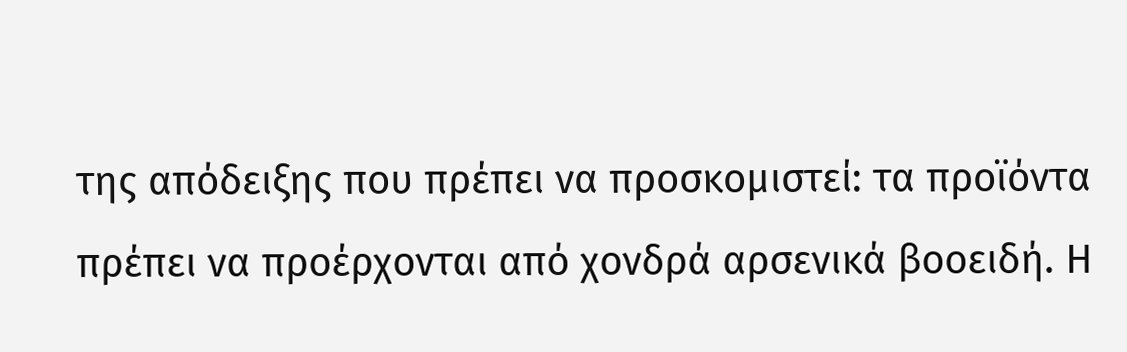της απόδειξης που πρέπει να προσκομιστεί: τα προϊόντα πρέπει να προέρχονται από χονδρά αρσενικά βοοειδή. Η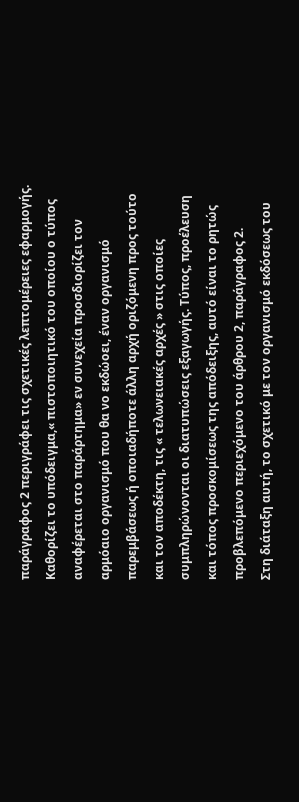παράγραφος 2 περιγράφει τις σχετικές λεπτομέρειες εφαρμογής. Καθορίζει το υπόδειγμα,« πιστοποιητικό του οποίου ο τύπος αναφέρεται στο παράρτημα» εν συνεχεία προσδιορίζει τον αρμόαιο οργανισμό που θα νο εκδώοει, έναν οργανισμό παρεμβάσεως ή οποιαδήποτε άλλη αρχή οριζόμενη προς τούτο και τον αποδέκτη, τις « τελωνειακές αρχές » στις οποίες συμπληρώνονται οι διατυπώσεις εξαγωγής. Τύπος, προέλευση και τόπος προσκομίσεως της απόδειξης, αυτό είναι το ρητώς προβλεπόμενο περιεχόμενο του άρθρου 2, παράγραφος 2.
Στη διάταξη αυτή, το σχετικό με τον οργανισμό εκδόσεως του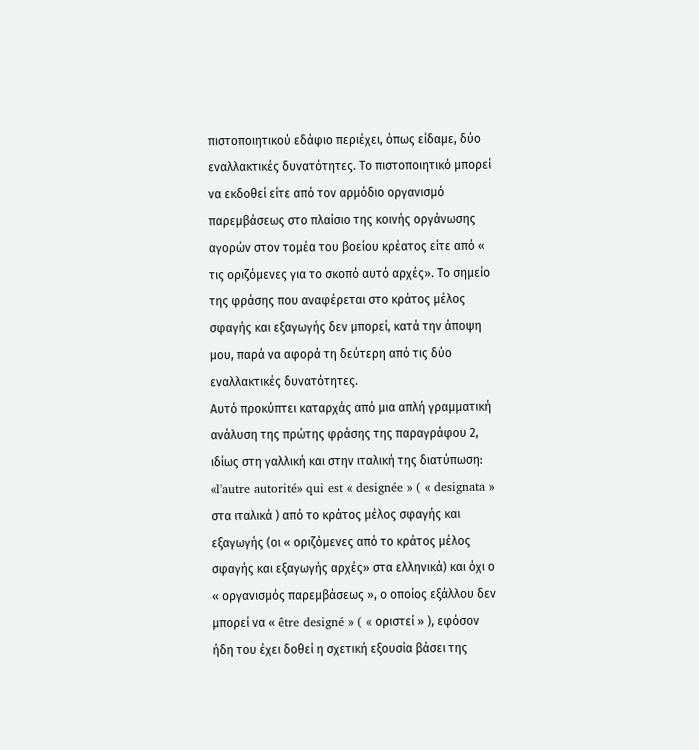πιστοποιητικού εδάφιο περιέχει, όπως είδαμε, δύο εναλλακτικές δυνατότητες. Το πιστοποιητικό μπορεί να εκδοθεί είτε από τον αρμόδιο οργανισμό παρεμβάσεως στο πλαίσιο της κοινής οργάνωσης αγορών στον τομέα του βοείου κρέατος είτε από « τις οριζόμενες για το σκοπό αυτό αρχές». Το σημείο της φράσης που αναφέρεται στο κράτος μέλος σφαγής και εξαγωγής δεν μπορεί, κατά την άποψη μου, παρά να αφορά τη δεύτερη από τις δύο εναλλακτικές δυνατότητες.
Αυτό προκύπτει καταρχάς από μια απλή γραμματική ανάλυση της πρώτης φράσης της παραγράφου 2, ιδίως στη γαλλική και στην ιταλική της διατύπωση: «l'autre autorité» qui est « designée » ( « designata » στα ιταλικά ) από το κράτος μέλος σφαγής και εξαγωγής (οι « οριζόμενες από το κράτος μέλος σφαγής και εξαγωγής αρχές» στα ελληνικά) και όχι ο « οργανισμός παρεμβάσεως », ο οποίος εξάλλου δεν μπορεί να « être designé » ( « οριστεί » ), εφόσον ήδη του έχει δοθεί η σχετική εξουσία βάσει της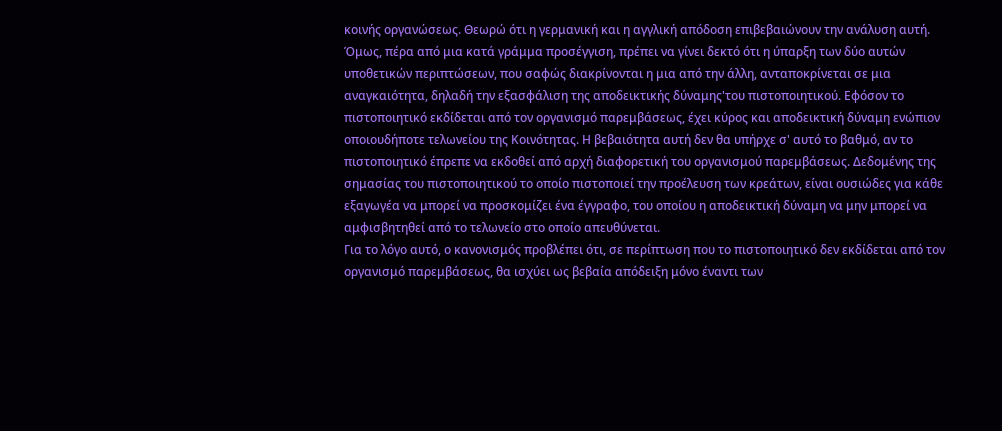κοινής οργανώσεως. Θεωρώ ότι η γερμανική και η αγγλική απόδοση επιβεβαιώνουν την ανάλυση αυτή.
Όμως, πέρα από μια κατά γράμμα προσέγγιση, πρέπει να γίνει δεκτό ότι η ύπαρξη των δύο αυτών υποθετικών περιπτώσεων, που σαφώς διακρίνονται η μια από την άλλη, ανταποκρίνεται σε μια αναγκαιότητα, δηλαδή την εξασφάλιση της αποδεικτικής δύναμης'του πιστοποιητικού. Εφόσον το πιστοποιητικό εκδίδεται από τον οργανισμό παρεμβάσεως, έχει κύρος και αποδεικτική δύναμη ενώπιον οποιουδήποτε τελωνείου της Κοινότητας. Η βεβαιότητα αυτή δεν θα υπήρχε σ' αυτό το βαθμό, αν το πιστοποιητικό έπρεπε να εκδοθεί από αρχή διαφορετική του οργανισμού παρεμβάσεως. Δεδομένης της σημασίας του πιστοποιητικού το οποίο πιστοποιεί την προέλευση των κρεάτων, είναι ουσιώδες για κάθε εξαγωγέα να μπορεί να προσκομίζει ένα έγγραφο, του οποίου η αποδεικτική δύναμη να μην μπορεί να αμφισβητηθεί από το τελωνείο στο οποίο απευθύνεται.
Για το λόγο αυτό, ο κανονισμός προβλέπει ότι, σε περίπτωση που το πιστοποιητικό δεν εκδίδεται από τον οργανισμό παρεμβάσεως, θα ισχύει ως βεβαία απόδειξη μόνο έναντι των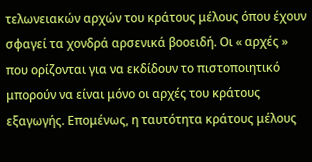τελωνειακών αρχών του κράτους μέλους όπου έχουν σφαγεί τα χονδρά αρσενικά βοοειδή. Οι « αρχές » που ορίζονται για να εκδίδουν το πιστοποιητικό μπορούν να είναι μόνο οι αρχές του κράτους εξαγωγής. Επομένως, η ταυτότητα κράτους μέλους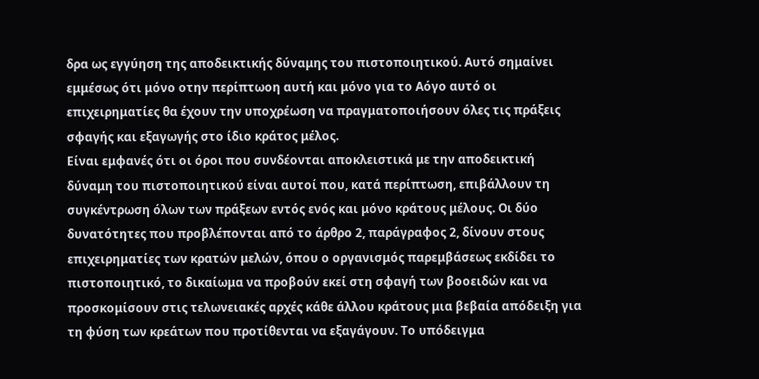δρα ως εγγύηση της αποδεικτικής δύναμης του πιστοποιητικού. Αυτό σημαίνει εμμέσως ότι μόνο οτην περίπτωοη αυτή και μόνο για το Αόγο αυτό οι επιχειρηματίες θα έχουν την υποχρέωση να πραγματοποιήσουν όλες τις πράξεις σφαγής και εξαγωγής στο ίδιο κράτος μέλος.
Είναι εμφανές ότι οι όροι που συνδέονται αποκλειστικά με την αποδεικτική δύναμη του πιστοποιητικού είναι αυτοί που, κατά περίπτωση, επιβάλλουν τη συγκέντρωση όλων των πράξεων εντός ενός και μόνο κράτους μέλους. Οι δύο δυνατότητες που προβλέπονται από το άρθρο 2, παράγραφος 2, δίνουν στους επιχειρηματίες των κρατών μελών, όπου ο οργανισμός παρεμβάσεως εκδίδει το πιστοποιητικό, το δικαίωμα να προβούν εκεί στη σφαγή των βοοειδών και να προσκομίσουν στις τελωνειακές αρχές κάθε άλλου κράτους μια βεβαία απόδειξη για τη φύση των κρεάτων που προτίθενται να εξαγάγουν. Το υπόδειγμα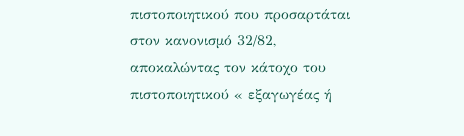πιστοποιητικού που προσαρτάται στον κανονισμό 32/82, αποκαλώντας τον κάτοχο του πιστοποιητικού « εξαγωγέας ή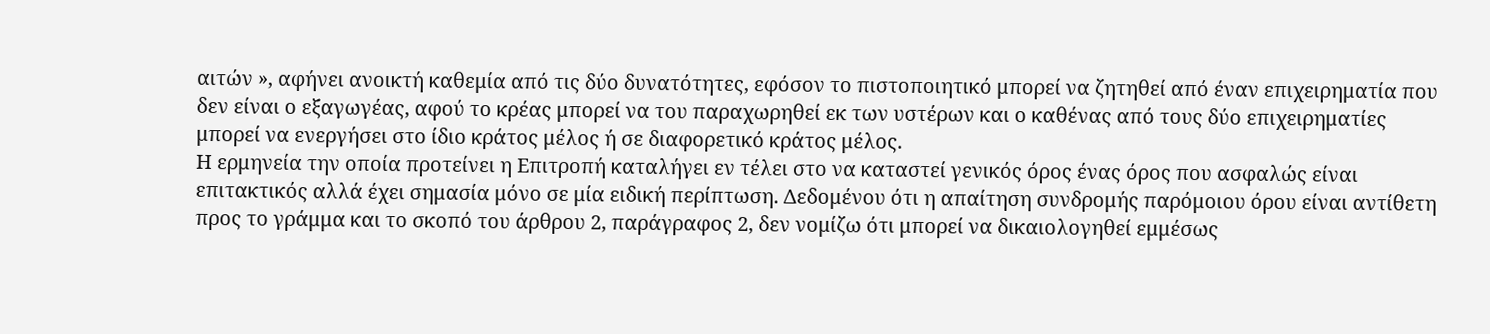αιτών », αφήνει ανοικτή καθεμία από τις δύο δυνατότητες, εφόσον το πιστοποιητικό μπορεί να ζητηθεί από έναν επιχειρηματία που δεν είναι ο εξαγωγέας, αφού το κρέας μπορεί να του παραχωρηθεί εκ των υστέρων και ο καθένας από τους δύο επιχειρηματίες μπορεί να ενεργήσει στο ίδιο κράτος μέλος ή σε διαφορετικό κράτος μέλος.
Η ερμηνεία την οποία προτείνει η Επιτροπή καταλήγει εν τέλει στο να καταστεί γενικός όρος ένας όρος που ασφαλώς είναι επιτακτικός αλλά έχει σημασία μόνο σε μία ειδική περίπτωση. Δεδομένου ότι η απαίτηση συνδρομής παρόμοιου όρου είναι αντίθετη προς το γράμμα και το σκοπό του άρθρου 2, παράγραφος 2, δεν νομίζω ότι μπορεί να δικαιολογηθεί εμμέσως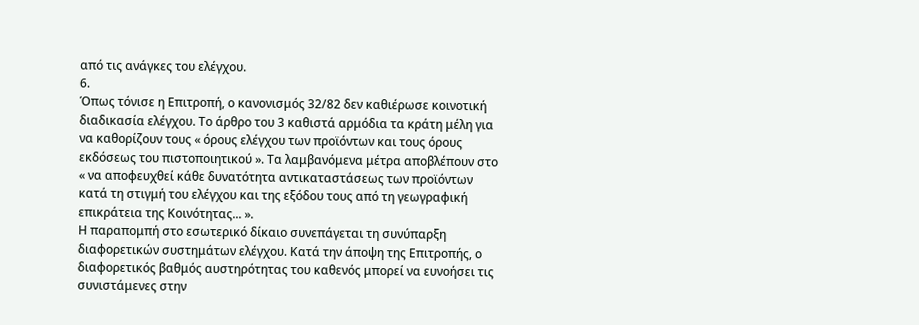από τις ανάγκες του ελέγχου.
6.
Όπως τόνισε η Επιτροπή, ο κανονισμός 32/82 δεν καθιέρωσε κοινοτική διαδικασία ελέγχου. Το άρθρο του 3 καθιστά αρμόδια τα κράτη μέλη για να καθορίζουν τους « όρους ελέγχου των προϊόντων και τους όρους εκδόσεως του πιστοποιητικού ». Τα λαμβανόμενα μέτρα αποβλέπουν στο
« να αποφευχθεί κάθε δυνατότητα αντικαταστάσεως των προϊόντων κατά τη στιγμή του ελέγχου και της εξόδου τους από τη γεωγραφική επικράτεια της Κοινότητας... ».
Η παραπομπή στο εσωτερικό δίκαιο συνεπάγεται τη συνύπαρξη διαφορετικών συστημάτων ελέγχου. Κατά την άποψη της Επιτροπής, ο διαφορετικός βαθμός αυστηρότητας του καθενός μπορεί να ευνοήσει τις συνιστάμενες στην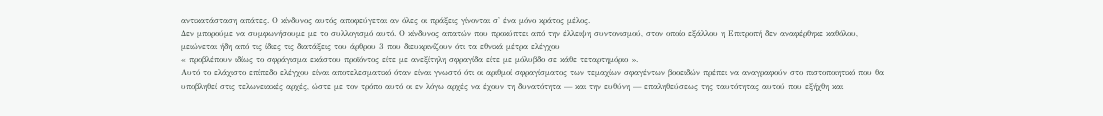αντικατάσταση απάτες. Ο κίνδυνος αυτός αποφεύγεται αν όλες οι πράξεις γίνονται σ' ένα μόνο κράτος μέλος.
Δεν μπορούμε να συμφωνήσουμε με το συλλογισμό αυτό. Ο κίνδυνος απατών που προκύπτει από την έλλειψη συντονισμού, στον οποίο εξάλλου η Επιτροπή δεν αναφέρθηκε καθόλου, μειώνεται ήδη από τις ίδιες τις διατάξεις του άρθρου 3 που διευκρινίζουν ότι τα εθνικά μέτρα ελέγχου
« προβλέπουν ιδίως το σφράγισμα εκάστου προϊόντος είτε με ανεξίτηλη σφραγίδα είτε με μόλυβδο σε κάθε τεταρτημόριο ».
Αυτό το ελάχιστο επίπεδο ελέγχου είναι αποτελεσματικό όταν είναι γνωστό ότι οι αριθμοί σφραγίσματος των τεμαχίων σφαγέντων βοοειδών πρέπει να αναγραφούν στο πιστοποιητικό που θα υποβληθεί στις τελωνειακές αρχές, ώστε με τον τρόπο αυτό οι εν λόγω αρχές να έχουν τη δυνατότητα — και την ευθύνη — επαληθεύσεως της ταυτότητας αυτού που εξήχθη και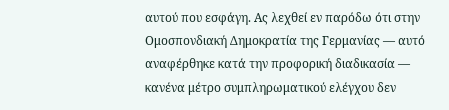αυτού που εσφάγη. Ας λεχθεί εν παρόδω ότι στην Ομοσπονδιακή Δημοκρατία της Γερμανίας — αυτό αναφέρθηκε κατά την προφορική διαδικασία — κανένα μέτρο συμπληρωματικού ελέγχου δεν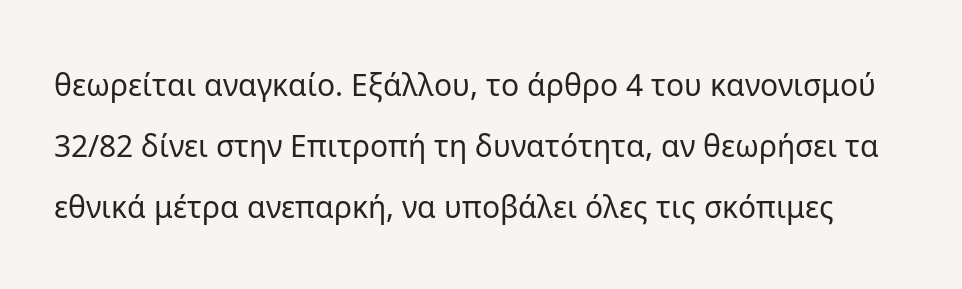θεωρείται αναγκαίο. Εξάλλου, το άρθρο 4 του κανονισμού 32/82 δίνει στην Επιτροπή τη δυνατότητα, αν θεωρήσει τα εθνικά μέτρα ανεπαρκή, να υποβάλει όλες τις σκόπιμες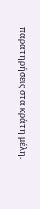παρατηρήσεις στα κράτη μέλη.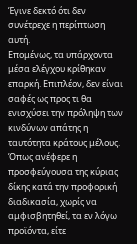Έγινε δεκτό ότι δεν συνέτρεχε η περίπτωση αυτή.
Επομένως, τα υπάρχοντα μέσα ελέγχου κρίθηκαν επαρκή. Επιπλέον, δεν είναι σαφές ως προς τι θα ενισχύσει την πρόληψη των κινδύνων απάτης η ταυτότητα κράτους μέλους. Όπως ανέφερε η προσφεύγουσα της κύριας δίκης κατά την προφορική διαδικασία, χωρίς να αμφισβητηθεί, τα εν λόγω προϊόντα, είτε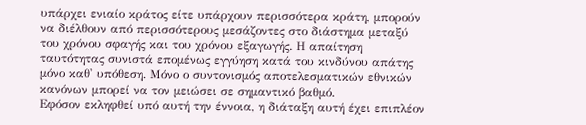υπάρχει ενιαίο κράτος είτε υπάρχουν περισσότερα κράτη, μπορούν να διέλθουν από περισσότερους μεσάζοντες στο διάστημα μεταξύ του χρόνου σφαγής και του χρόνου εξαγωγής. Η απαίτηση ταυτότητας συνιστά επομένως εγγύηση κατά του κινδύνου απάτης μόνο καθ' υπόθεση. Μόνο ο συντονισμός αποτελεσματικών εθνικών κανόνων μπορεί να τον μειώσει σε σημαντικό βαθμό.
Εφόσον εκληφθεί υπό αυτή την έννοια, η διάταξη αυτή έχει επιπλέον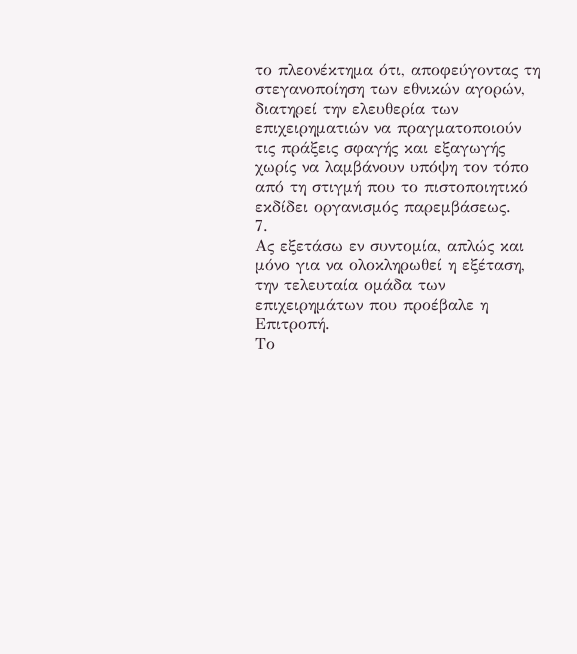το πλεονέκτημα ότι, αποφεύγοντας τη στεγανοποίηση των εθνικών αγορών, διατηρεί την ελευθερία των επιχειρηματιών να πραγματοποιούν τις πράξεις σφαγής και εξαγωγής χωρίς να λαμβάνουν υπόψη τον τόπο από τη στιγμή που το πιστοποιητικό εκδίδει οργανισμός παρεμβάσεως.
7.
Ας εξετάσω εν συντομία, απλώς και μόνο για να ολοκληρωθεί η εξέταση, την τελευταία ομάδα των επιχειρημάτων που προέβαλε η Επιτροπή.
Το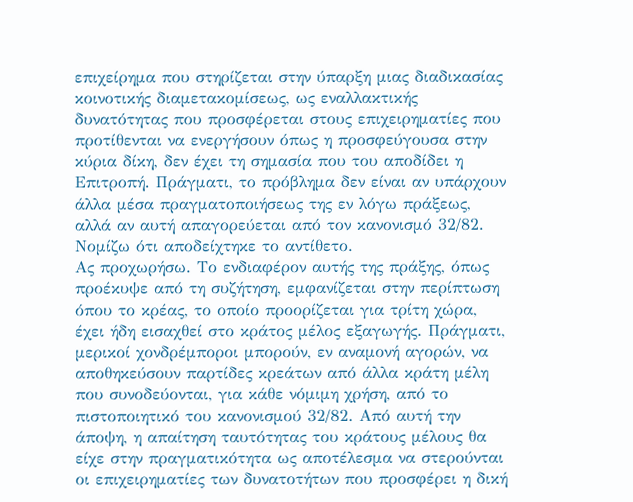επιχείρημα που στηρίζεται στην ύπαρξη μιας διαδικασίας κοινοτικής διαμετακομίσεως, ως εναλλακτικής δυνατότητας που προσφέρεται στους επιχειρηματίες που προτίθενται να ενεργήσουν όπως η προσφεύγουσα στην κύρια δίκη, δεν έχει τη σημασία που του αποδίδει η Επιτροπή. Πράγματι, το πρόβλημα δεν είναι αν υπάρχουν άλλα μέσα πραγματοποιήσεως της εν λόγω πράξεως, αλλά αν αυτή απαγορεύεται από τον κανονισμό 32/82. Νομίζω ότι αποδείχτηκε το αντίθετο.
Ας προχωρήσω. Το ενδιαφέρον αυτής της πράξης, όπως προέκυψε από τη συζήτηση, εμφανίζεται στην περίπτωση όπου το κρέας, το οποίο προορίζεται για τρίτη χώρα, έχει ήδη εισαχθεί στο κράτος μέλος εξαγωγής. Πράγματι, μερικοί χονδρέμποροι μπορούν, εν αναμονή αγορών, να αποθηκεύσουν παρτίδες κρεάτων από άλλα κράτη μέλη που συνοδεύονται, για κάθε νόμιμη χρήση, από το πιστοποιητικό του κανονισμού 32/82. Από αυτή την άποψη, η απαίτηση ταυτότητας του κράτους μέλους θα είχε στην πραγματικότητα ως αποτέλεσμα να στερούνται οι επιχειρηματίες των δυνατοτήτων που προσφέρει η δική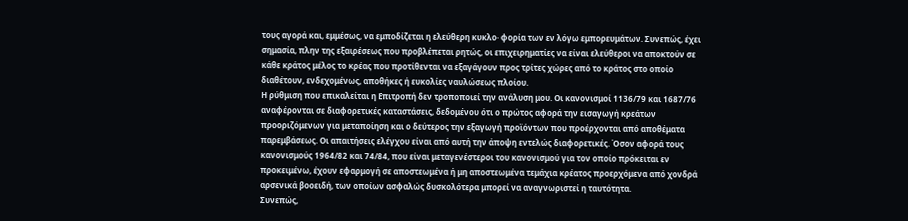τους αγορά και, εμμέσως, να εμποδίζεται η ελεύθερη κυκλο· φορία των εν λόγω εμπορευμάτων. Συνεπώς, έχει σημασία, πλην της εξαιρέσεως που προβλέπεται ρητώς, οι επιχειρηματίες να είναι ελεύθεροι να αποκτούν σε κάθε κράτος μέλος το κρέας που προτίθενται να εξαγάγουν προς τρίτες χώρες από το κράτος στο οποίο διαθέτουν, ενδεχομένως, αποθήκες ή ευκολίες ναυλώσεως πλοίου.
Η ρύθμιση που επικαλείται η Επιτροπή δεν τροποποιεί την ανάλυση μου. Οι κανονισμοί 1136/79 και 1687/76 αναφέρονται σε διαφορετικές καταστάσεις, δεδομένου ότι ο πρώτος αφορά την εισαγωγή κρεάτων προοριζόμενων για μεταποίηση και ο δεύτερος την εξαγωγή προϊόντων που προέρχονται από αποθέματα παρεμβάσεως. Οι απαιτήσεις ελέγχου είναι από αυτή την άποψη εντελώς διαφορετικές. Όσον αφορά τους κανονισμούς 1964/82 και 74/84, που είναι μεταγενέστεροι του κανονισμού για τον οποίο πρόκειται εν προκειμένω, έχουν εφαρμογή σε αποστεωμένα ή μη αποστεωμένα τεμάχια κρέατος προερχόμενα από χονδρά αρσενικά βοοειδή, των οποίων ασφαλώς δυσκολότερα μπορεί να αναγνωριστεί η ταυτότητα.
Συνεπώς,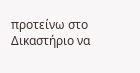προτείνω στο Δικαστήριο να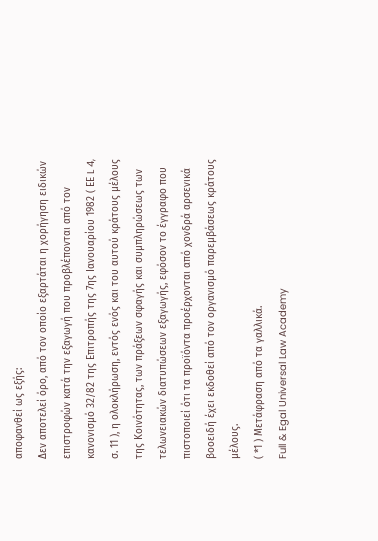αποφανθεί ως εξής:
Δεν αποτελεί όρο, από τον οποίο εξαρτάται η χορήγηση ειδικών επιστροφών κατά την εξαγωγή που προβλέπονται από τον κανονισμό 32/82 της Επιτροπής της 7ης Ιανουαρίου 1982 ( ΕΕ L 4, σ. 11 ), η ολοκλήρωση, εντός ενός και του αυτού κράτους μέλους της Κοινότητας, των πράξεων σφαγής και συμπληρώσεως των τελωνειακών διατυπώσεων εξαγωγής, εφόσον το έγγραφο που πιστοποιεί ότι τα προϊόντα προέρχονται από χονδρά αρσενικά βοοειδή έχει εκδοθεί από τον οργανισμό παρεμβάσεως κράτους μέλους.
( *1 ) Μετάφραση από τα γαλλικά.
Full & Egal Universal Law Academy